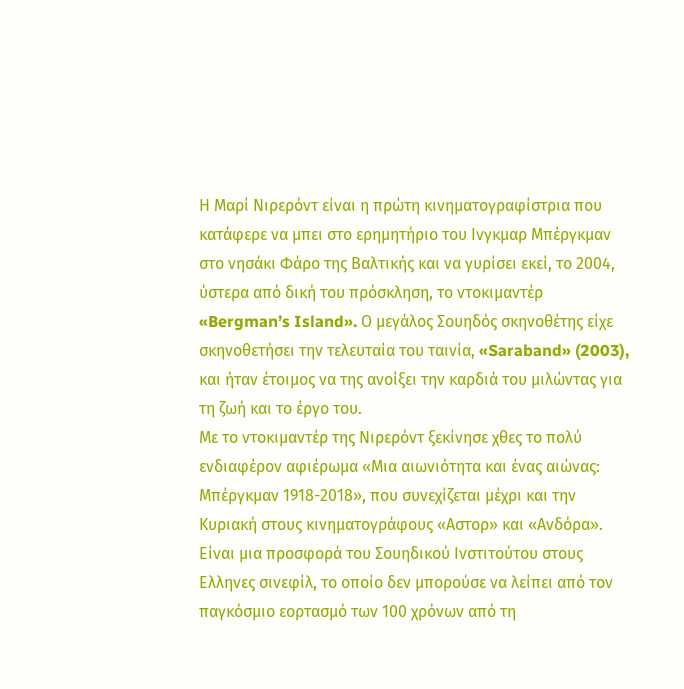Η Μαρί Νιρερόντ είναι η πρώτη κινηματογραφίστρια που κατάφερε να μπει στο ερημητήριο του Ινγκμαρ Μπέργκμαν στο νησάκι Φάρο της Βαλτικής και να γυρίσει εκεί, το 2004, ύστερα από δική του πρόσκληση, το ντοκιμαντέρ «Bergman’s Island». Ο μεγάλος Σουηδός σκηνοθέτης είχε σκηνοθετήσει την τελευταία του ταινία, «Saraband» (2003), και ήταν έτοιμος να της ανοίξει την καρδιά του μιλώντας για τη ζωή και το έργο του.
Με το ντοκιμαντέρ της Νιρερόντ ξεκίνησε χθες το πολύ ενδιαφέρον αφιέρωμα «Μια αιωνιότητα και ένας αιώνας: Μπέργκμαν 1918-2018», που συνεχίζεται μέχρι και την Κυριακή στους κινηματογράφους «Αστορ» και «Ανδόρα».
Είναι μια προσφορά του Σουηδικού Ινστιτούτου στους Ελληνες σινεφίλ, το οποίο δεν μπορούσε να λείπει από τον παγκόσμιο εορτασμό των 100 χρόνων από τη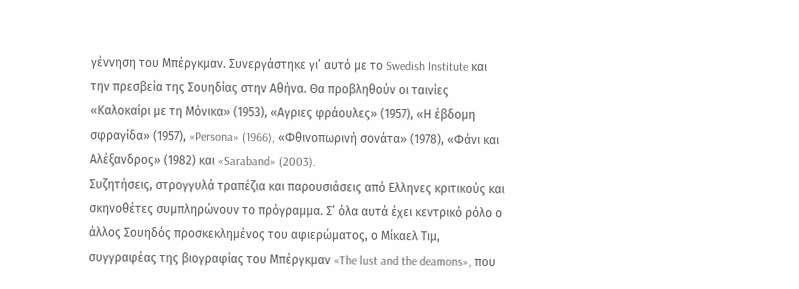γέννηση του Μπέργκμαν. Συνεργάστηκε γι’ αυτό με το Swedish Institute και την πρεσβεία της Σουηδίας στην Αθήνα. Θα προβληθούν οι ταινίες «Καλοκαίρι με τη Μόνικα» (1953), «Αγριες φράουλες» (1957), «Η έβδομη σφραγίδα» (1957), «Persona» (1966), «Φθινοπωρινή σονάτα» (1978), «Φάνι και Αλέξανδρος» (1982) και «Saraband» (2003).
Συζητήσεις, στρογγυλά τραπέζια και παρουσιάσεις από Ελληνες κριτικούς και σκηνοθέτες συμπληρώνουν το πρόγραμμα. Σ’ όλα αυτά έχει κεντρικό ρόλο ο άλλος Σουηδός προσκεκλημένος του αφιερώματος, ο Μίκαελ Τιμ, συγγραφέας της βιογραφίας του Μπέργκμαν «The lust and the deamons», που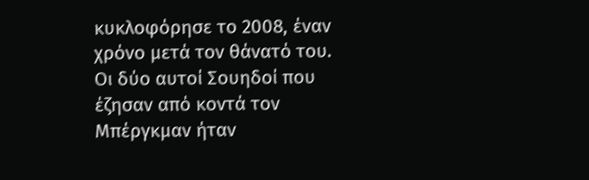κυκλοφόρησε το 2008, έναν χρόνο μετά τον θάνατό του.
Οι δύο αυτοί Σουηδοί που έζησαν από κοντά τον Μπέργκμαν ήταν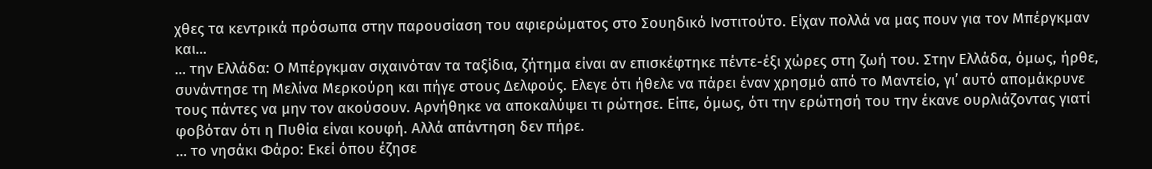χθες τα κεντρικά πρόσωπα στην παρουσίαση του αφιερώματος στο Σουηδικό Ινστιτούτο. Είχαν πολλά να μας πουν για τον Μπέργκμαν και…
… την Ελλάδα: Ο Μπέργκμαν σιχαινόταν τα ταξίδια, ζήτημα είναι αν επισκέφτηκε πέντε-έξι χώρες στη ζωή του. Στην Ελλάδα, όμως, ήρθε, συνάντησε τη Μελίνα Μερκούρη και πήγε στους Δελφούς. Ελεγε ότι ήθελε να πάρει έναν χρησμό από το Μαντείο, γι’ αυτό απομάκρυνε τους πάντες να μην τον ακούσουν. Αρνήθηκε να αποκαλύψει τι ρώτησε. Είπε, όμως, ότι την ερώτησή του την έκανε ουρλιάζοντας γιατί φοβόταν ότι η Πυθία είναι κουφή. Αλλά απάντηση δεν πήρε.
… το νησάκι Φάρο: Εκεί όπου έζησε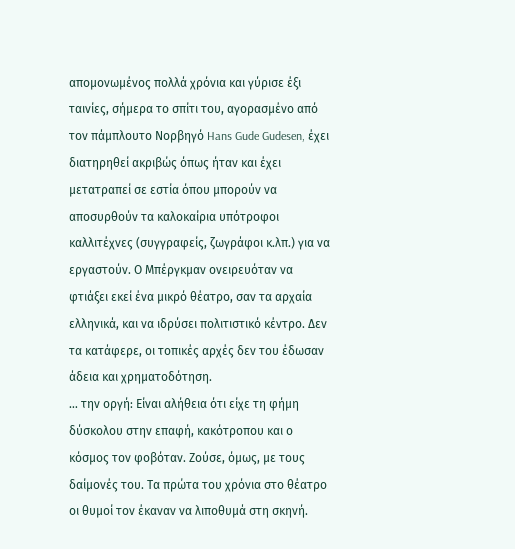απομονωμένος πολλά χρόνια και γύρισε έξι ταινίες, σήμερα το σπίτι του, αγορασμένο από τον πάμπλουτο Νορβηγό Hans Gude Gudesen, έχει διατηρηθεί ακριβώς όπως ήταν και έχει μετατραπεί σε εστία όπου μπορούν να αποσυρθούν τα καλοκαίρια υπότροφοι καλλιτέχνες (συγγραφείς, ζωγράφοι κ.λπ.) για να εργαστούν. Ο Μπέργκμαν ονειρευόταν να φτιάξει εκεί ένα μικρό θέατρο, σαν τα αρχαία ελληνικά, και να ιδρύσει πολιτιστικό κέντρο. Δεν τα κατάφερε, οι τοπικές αρχές δεν του έδωσαν άδεια και χρηματοδότηση.
… την οργή: Είναι αλήθεια ότι είχε τη φήμη δύσκολου στην επαφή, κακότροπου και ο κόσμος τον φοβόταν. Ζούσε, όμως, με τους δαίμονές του. Τα πρώτα του χρόνια στο θέατρο οι θυμοί τον έκαναν να λιποθυμά στη σκηνή.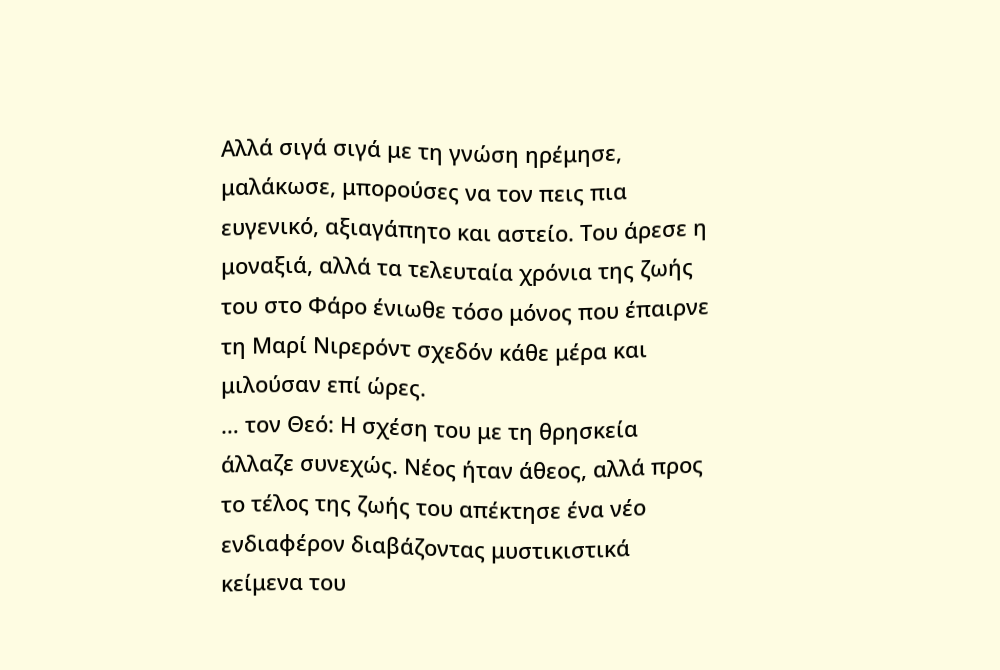Αλλά σιγά σιγά με τη γνώση ηρέμησε, μαλάκωσε, μπορούσες να τον πεις πια ευγενικό, αξιαγάπητο και αστείο. Του άρεσε η μοναξιά, αλλά τα τελευταία χρόνια της ζωής του στο Φάρο ένιωθε τόσο μόνος που έπαιρνε τη Μαρί Νιρερόντ σχεδόν κάθε μέρα και μιλούσαν επί ώρες.
… τον Θεό: Η σχέση του με τη θρησκεία άλλαζε συνεχώς. Νέος ήταν άθεος, αλλά προς το τέλος της ζωής του απέκτησε ένα νέο ενδιαφέρον διαβάζοντας μυστικιστικά κείμενα του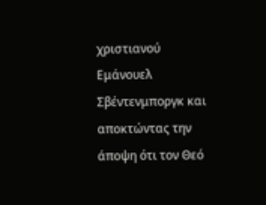χριστιανού Εμάνουελ Σβέντενμποργκ και αποκτώντας την άποψη ότι τον Θεό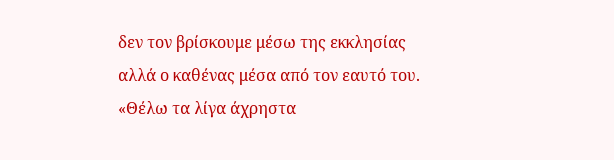δεν τον βρίσκουμε μέσω της εκκλησίας αλλά ο καθένας μέσα από τον εαυτό του. «Θέλω τα λίγα άχρηστα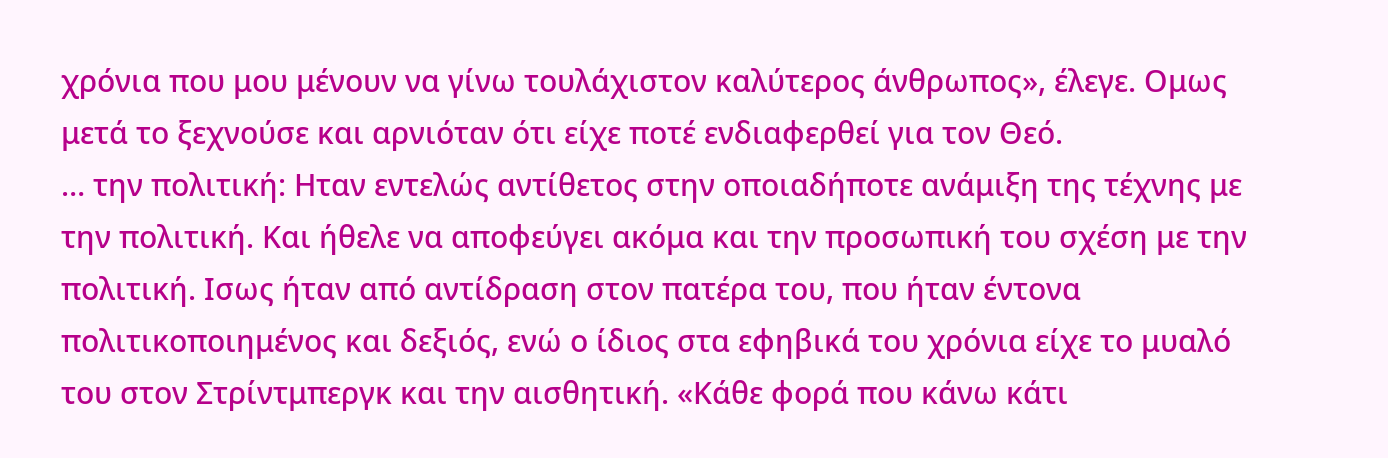χρόνια που μου μένουν να γίνω τουλάχιστον καλύτερος άνθρωπος», έλεγε. Ομως μετά το ξεχνούσε και αρνιόταν ότι είχε ποτέ ενδιαφερθεί για τον Θεό.
… την πολιτική: Ηταν εντελώς αντίθετος στην οποιαδήποτε ανάμιξη της τέχνης με την πολιτική. Και ήθελε να αποφεύγει ακόμα και την προσωπική του σχέση με την πολιτική. Ισως ήταν από αντίδραση στον πατέρα του, που ήταν έντονα πολιτικοποιημένος και δεξιός, ενώ ο ίδιος στα εφηβικά του χρόνια είχε το μυαλό του στον Στρίντμπεργκ και την αισθητική. «Κάθε φορά που κάνω κάτι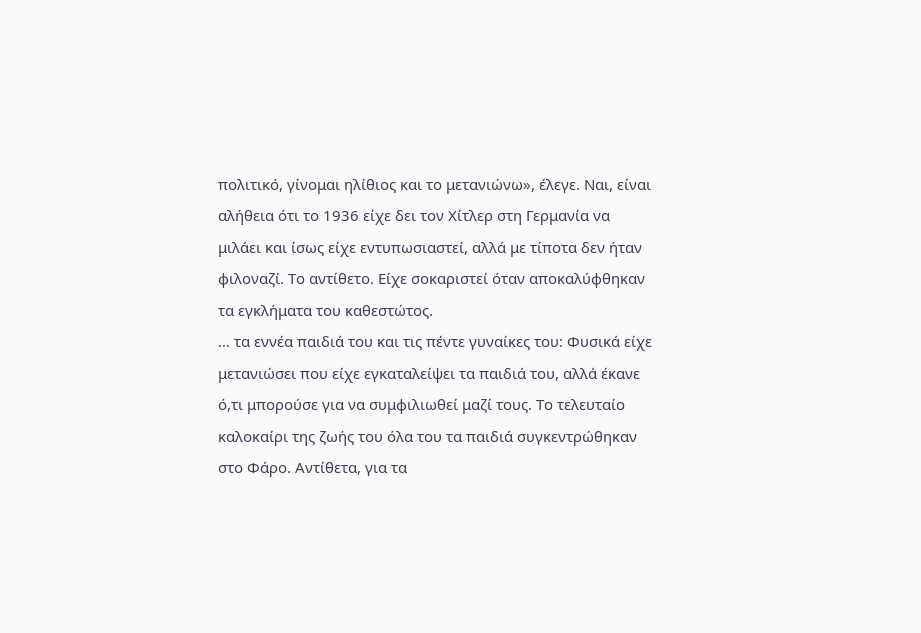πολιτικό, γίνομαι ηλίθιος και το μετανιώνω», έλεγε. Ναι, είναι αλήθεια ότι το 1936 είχε δει τον Χίτλερ στη Γερμανία να μιλάει και ίσως είχε εντυπωσιαστεί, αλλά με τίποτα δεν ήταν φιλοναζί. Το αντίθετο. Είχε σοκαριστεί όταν αποκαλύφθηκαν τα εγκλήματα του καθεστώτος.
… τα εννέα παιδιά του και τις πέντε γυναίκες του: Φυσικά είχε μετανιώσει που είχε εγκαταλείψει τα παιδιά του, αλλά έκανε ό,τι μπορούσε για να συμφιλιωθεί μαζί τους. Το τελευταίο καλοκαίρι της ζωής του όλα του τα παιδιά συγκεντρώθηκαν στο Φάρο. Αντίθετα, για τα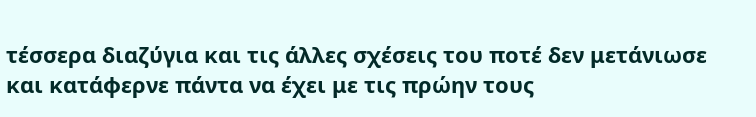τέσσερα διαζύγια και τις άλλες σχέσεις του ποτέ δεν μετάνιωσε και κατάφερνε πάντα να έχει με τις πρώην τους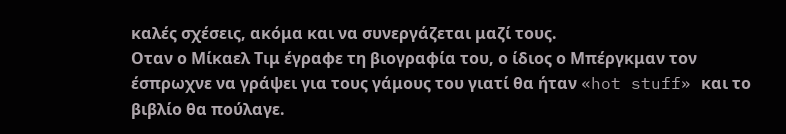καλές σχέσεις, ακόμα και να συνεργάζεται μαζί τους.
Οταν ο Μίκαελ Τιμ έγραφε τη βιογραφία του, ο ίδιος ο Μπέργκμαν τον έσπρωχνε να γράψει για τους γάμους του γιατί θα ήταν «hot stuff» και το βιβλίο θα πούλαγε.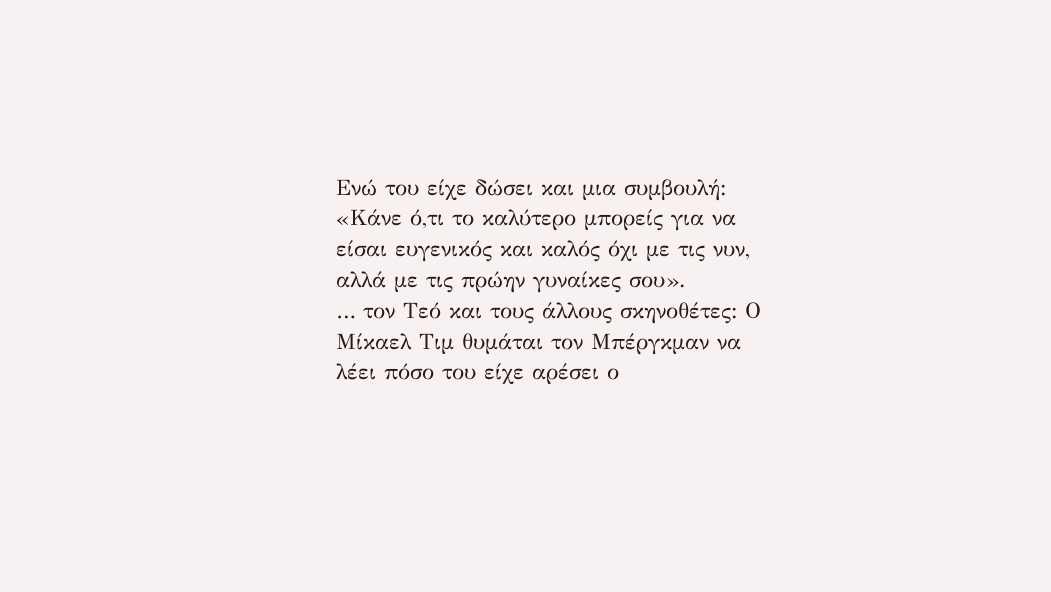Ενώ του είχε δώσει και μια συμβουλή: «Κάνε ό,τι το καλύτερο μπορείς για να είσαι ευγενικός και καλός όχι με τις νυν, αλλά με τις πρώην γυναίκες σου».
… τον Τεό και τους άλλους σκηνοθέτες: Ο Μίκαελ Τιμ θυμάται τον Μπέργκμαν να λέει πόσο του είχε αρέσει ο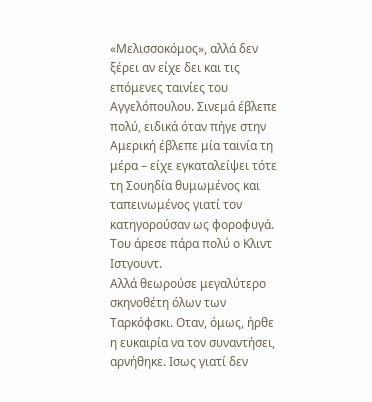«Μελισσοκόμος», αλλά δεν ξέρει αν είχε δει και τις επόμενες ταινίες του Αγγελόπουλου. Σινεμά έβλεπε πολύ, ειδικά όταν πήγε στην Αμερική έβλεπε μία ταινία τη μέρα – είχε εγκαταλείψει τότε τη Σουηδία θυμωμένος και ταπεινωμένος γιατί τον κατηγορούσαν ως φοροφυγά. Του άρεσε πάρα πολύ ο Κλιντ Ιστγουντ.
Αλλά θεωρούσε μεγαλύτερο σκηνοθέτη όλων των Ταρκόφσκι. Οταν, όμως, ήρθε η ευκαιρία να τον συναντήσει, αρνήθηκε. Ισως γιατί δεν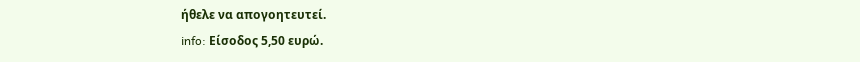ήθελε να απογοητευτεί.
info: Είσοδος 5,50 ευρώ.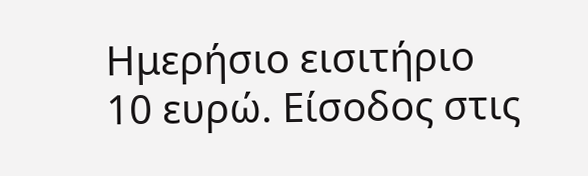Ημερήσιο εισιτήριο 10 ευρώ. Είσοδος στις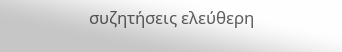συζητήσεις ελεύθερη